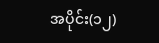အပိုင်း(၁၂)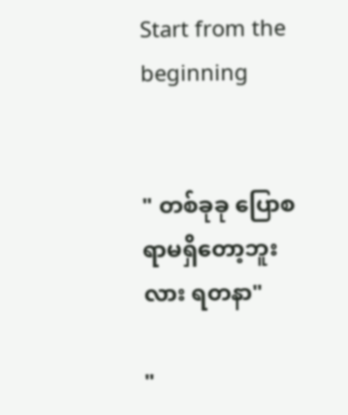Start from the beginning


" တစ်ခုခု ပြောစရာမရှိတော့ဘူးလား ရတနာ"

"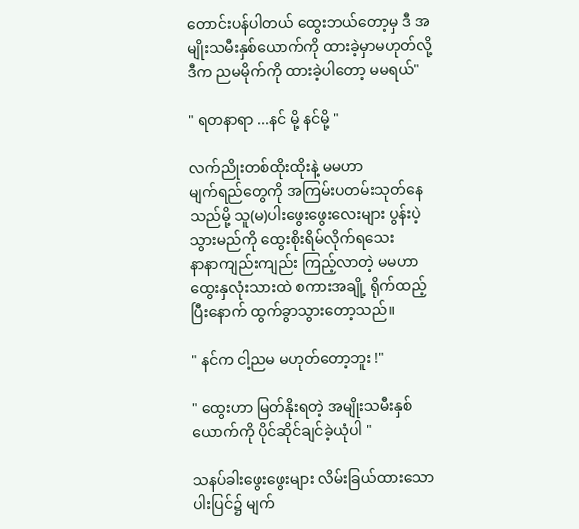တောင်းပန်ပါတယ် ထွေးဘယ်တော့မှ ဒီ အမျိုးသမီးနှစ်ယောက်ကို ထားခဲ့မှာမဟုတ်လို့ ဒီက ညမမိုက်ကို ထားခဲ့ပါတော့ မမရယ်"

" ရတနာရာ ...နင် မို့ နင်မို့ "

လက်ညိုးတစ်ထိုးထိုးနဲ့ မမဟာ
မျက်ရည်တွေကို အကြမ်းပတမ်းသုတ်နေသည်မို့ သူ(မ)ပါးဖွေးဖွေးလေးများ ပွန်းပဲ့သွားမည်ကို ထွေးစိုးရိမ်လိုက်ရသေး
နာနာကျည်းကျည်း ကြည့်လာတဲ့ မမဟာ ထွေးနှလုံးသားထဲ စကားအချို့ ရိုက်ထည့်ပြီးနောက် ထွက်ခွာသွားတော့သည်။

" နင်က ငါ့ညမ မဟုတ်တော့ဘူး !"

" ထွေးဟာ မြတ်နိုးရတဲ့ အမျိုးသမီးနှစ်ယောက်ကို ပိုင်ဆိုင်ချင်ခဲ့ယုံပါ "

သနပ်ခါးဖွေးဖွေးများ လိမ်းခြယ်ထားသော ပါးပြင်၌ မျက်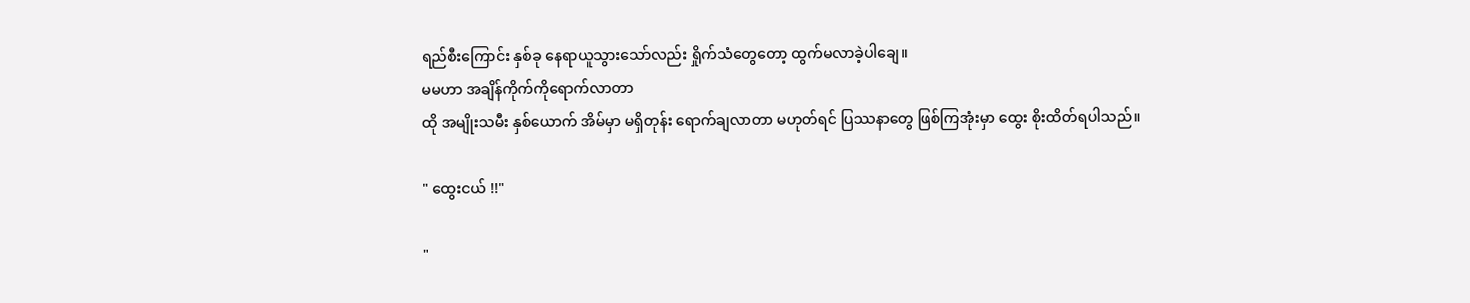ရည်စီးကြောင်း နှစ်ခု နေရာယူသွားသော်လည်း ရှိုက်သံတွေတော့ ထွက်မလာခဲ့ပါချေ။
မမဟာ အချိန်ကိုက်ကိုရောက်လာတာ
ထို အမျိုးသမီး နှစ်ယောက် အိမ်မှာ မရှိတုန်း ရောက်ချလာတာ မဟုတ်ရင် ပြဿနာတွေ ဖြစ်ကြအုံးမှာ ထွေး စိုးထိတ်ရပါသည်။

" ထွေးငယ် !!"

"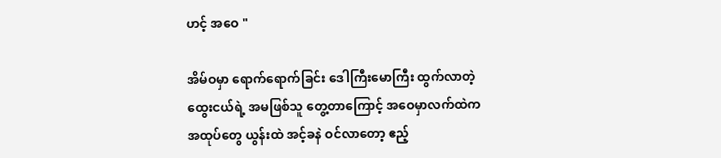ဟင့် အဝေ "

အိမ်ဝမှာ ရောက်ရောက်ခြင်း ဒေါကြီးမောကြီး ထွက်လာတဲ့ ထွေးငယ်ရဲ့ အမဖြစ်သူ တွေ့တာကြောင့် အဝေမှာလက်ထဲက အထုပ်တွေ ယွန်းထဲ အင့်ခနဲ ဝင်လာတော့ ဧည့်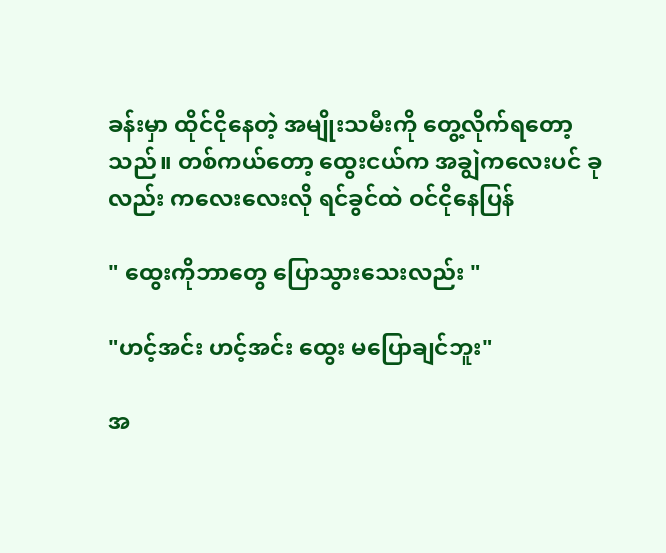ခန်းမှာ ထိုင်ငိုနေတဲ့ အမျိုးသမီးကို တွေ့လိုက်ရတော့သည်။ တစ်ကယ်တော့ ထွေးငယ်က အချွဲကလေးပင် ခုလည်း ကလေးလေးလို ရင်ခွင်ထဲ ဝင်ငိုနေပြန်

" ထွေးကိုဘာတွေ ပြောသွားသေးလည်း "

"ဟင့်အင်း ဟင့်အင်း ထွေး မပြောချင်ဘူး"

အ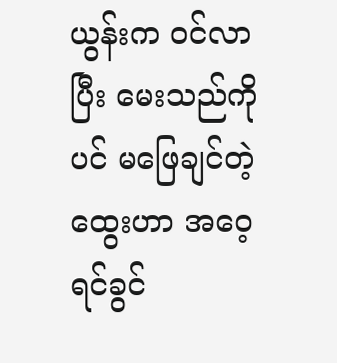ယွန်းက ဝင်လာပြီး မေးသည်ကိုပင် မဖြေချင်တဲ့ထွေးဟာ အဝေ့ ရင်ခွင်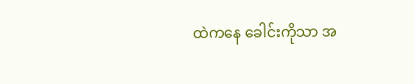ထဲကနေ ခေါင်းကိုသာ အ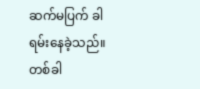ဆက်မပြက် ခါရမ်းနေခဲ့သည်။
တစ်ခါ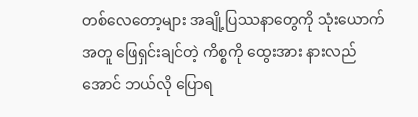တစ်လေတော့များ အချို့ပြဿနာတွေကို သုံးယောက်အတူ ဖြေရှင်းချင်တဲ့ ကိစ္စကို ထွေးအား နားလည်အောင် ဘယ်လို ပြောရ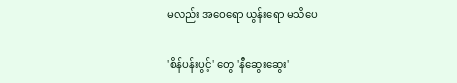မလည်း အဝေရော ယွန်းရော မ‌သိပေ

'စိန်ပန်းပွင့်' တွေ 'နီဆွေးဆွေး'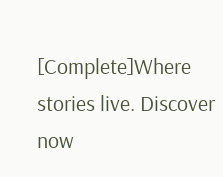[Complete]Where stories live. Discover now